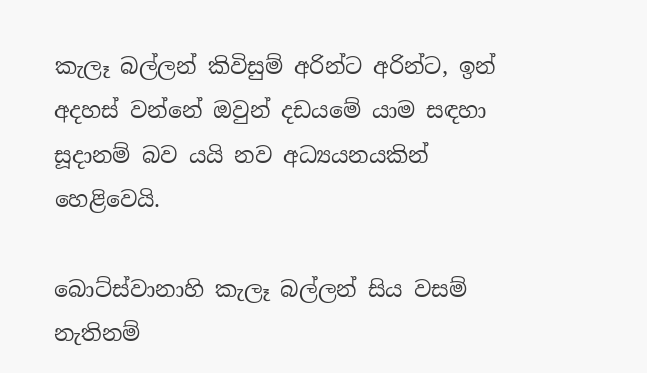කැලෑ බල්ලන් කිවිසුම් අරින්ට අරින්ට, ඉන් අදහස් වන්නේ ඔවුන් දඩයමේ යාම සඳහා සූදානම් බව යයි නව අධ්‍යයනයකින් හෙළිවෙයි.

බොට්ස්වානාහි කැලෑ බල්ලන් සිය වසම් නැතිනම්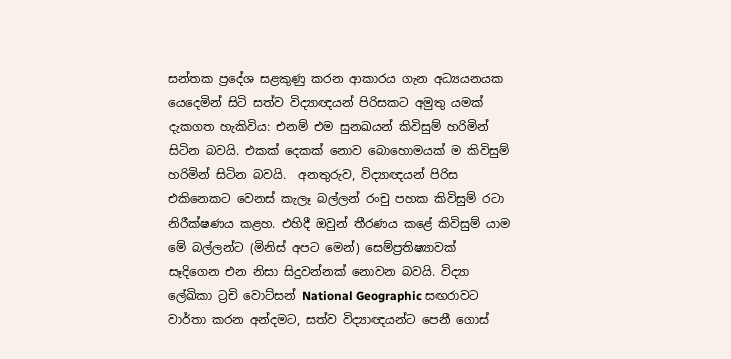සන්තක ප්‍රදේශ සළකුණු කරන ආකාරය ගැන අධ්‍යයනයක යෙදෙමින් සිටි සත්ව විද්‍යාඥයන් පිරිසකට අමුතු යමක් දැකගත හැකිවිය: එනම් එම සුනඛයන් කිවිසුම් හරිමින් සිටින බවයි. එකක් දෙකක් නොව බොහොමයක් ම කිවිසුම් හරිමින් සිටින බවයි.  අනතුරුව, විද්‍යාඥයන් පිරිස එකිනෙකට වෙනස් කැලෑ බල්ලන් රංචු පහක කිවිසුම් රටා නිරීක්ෂණය කළහ. එහිදී ඔවුන් තීරණය කළේ කිවිසුම් යාම මේ බල්ලන්ට (මිනිස් අපට මෙන්) සෙම්ප්‍රතිෂ්‍යාවක් සෑදිගෙන එන නිසා සිදුවන්නක් නොවන බවයි. විද්‍යා ලේඛිකා ට්‍රචි වොට්සන් National Geographic සඟරාවට වාර්තා කරන අන්දමට, සත්ව විද්‍යාඥයන්ට පෙනී ගොස්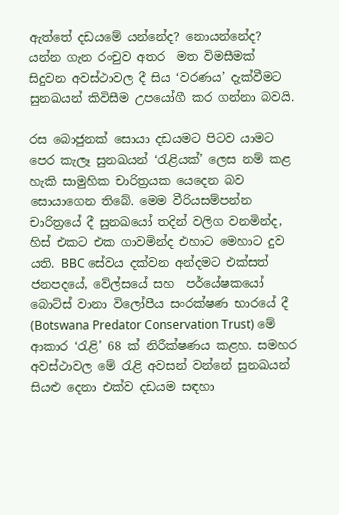ඇත්තේ දඩයමේ යන්නේද? නොයන්නේද? යන්න ගැන රංචුව අතර  මත විමසීමක් සිදුවන අවස්ථාවල දී සිය ‘වරණය’ දැක්වීමට සුනඛයන් කිවිසීම උපයෝගී කර ගන්නා බවයි.

රස බොජුනක් සොයා දඩයමට පිටව යාමට පෙර කැලෑ සුනඛයන් ‘රැළියක්’ ලෙස නම් කළ හැකි සාමුහික චාරිත්‍රයක යෙදෙන බව සොයාගෙන තිබේ. මෙම වීරියසම්පන්න  චාරිත්‍රයේ දී සුනඛයෝ තදින් වලිග වනමින්ද, හිස් එකට එක ගාවමින්ද එහාට මෙහාට දුව යති. BBC සේවය දක්වන අන්දමට එක්සත් ජනපදයේ, වේල්සයේ සහ  පර්යේෂකයෝ බොට්ස් වානා විලෝපීය සංරක්ෂණ භාරයේ දී (Botswana Predator Conservation Trust) මේ ආකාර ‘රැළි’ 68 ක් නිරීක්ෂණය කළහ. සමහර අවස්ථාවල මේ රැළි අවසන් වන්නේ සුනඛයන් සියළු දෙනා එක්ව දඩයම සඳහා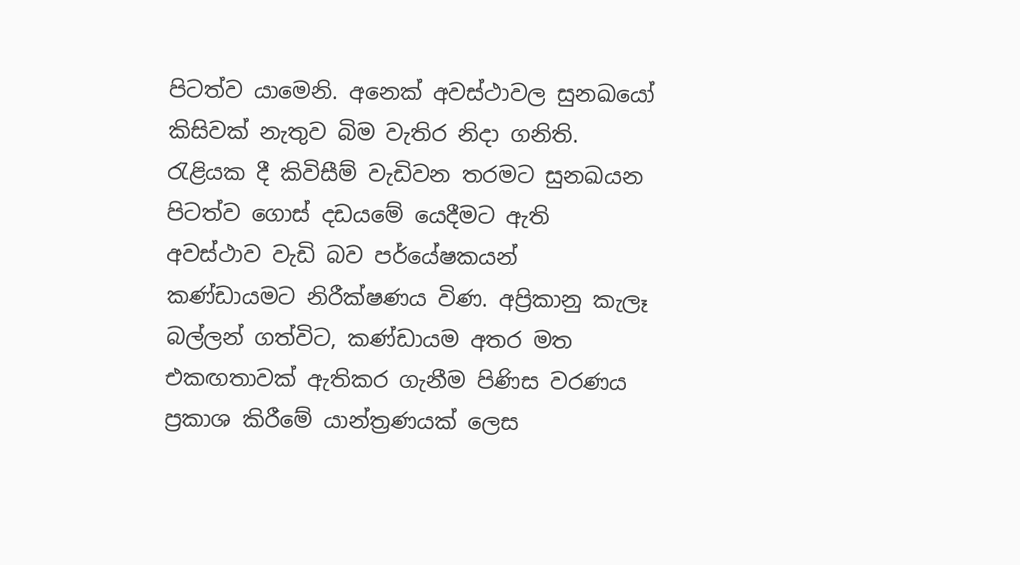පිටත්ව යාමෙනි. අනෙක් අවස්ථාවල සුනඛයෝ කිසිවක් නැතුව බිම වැතිර නිදා ගනිති. රැළියක දී කිවිසීම් වැඩිවන තරමට සුනඛයන පිටත්ව ගොස් දඩයමේ යෙදීමට ඇති අවස්ථාව වැඩි බව පර්යේෂකයන් කණ්ඩායමට නිරීක්ෂණය විණ. අප්‍රිකානු කැලෑ බල්ලන් ගත්විට, කණ්ඩායම අතර මත එකඟතාවක් ඇතිකර ගැනීම පිණිස වරණය ප්‍රකාශ කිරීමේ යාන්ත්‍රණයක් ලෙස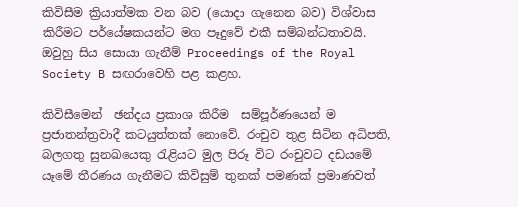කිවිසීම ක්‍රියාත්මක වන බව (යොදා ගැනෙන බව) විශ්වාස කිරීමට පර්යේෂකයන්ට මග පෑදුවේ එකී සම්බන්ධතාවයි. ඔවුහු සිය සොයා ගැනීම් Proceedings of the Royal Society B සඟරාවෙහි පළ කළහ.

කිවිසීමෙන්  ඡන්දය ප්‍රකාශ කිරීම  සම්පූර්ණයෙන් ම ප්‍රජාතන්ත්‍රවාදී කටයුත්තක් නොවේ. රංචුව තුළ සිටින අධිපති, බලගතු සුනඛයෙකු රැළියට මුල පිරූ විට රංචුවට දඩයමේ යෑමේ තීරණය ගැනීමට කිවිසුම් තුනක් පමණක් ප්‍රමාණවත්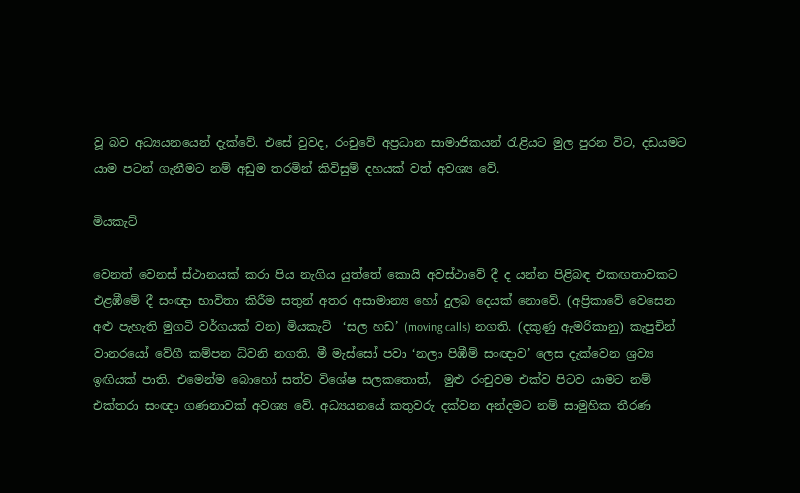වූ බව අධ්‍යයනයෙන් දැක්වේ. එසේ වුවද, රංචුවේ අප්‍රධාන සාමාජිකයන් රැළියට මුල පුරන විට, දඩයමට යාම පටන් ගැනීමට නම් අඩුම තරමින් කිවිසුම් දහයක් වත් අවශ්‍ය වේ.

මියකැට්

වෙනත් වෙනස් ස්ථානයක් කරා පිය නැගිය යුත්තේ කොයි අවස්ථාවේ දී ද යන්න පිළිබඳ එකඟතාවකට එළඹීමේ දී සංඥා භාවිතා කිරීම සතුන් අතර අසාමාන්‍ය හෝ දුලබ දෙයක් නොවේ. (අප්‍රිකාවේ වෙසෙන අළු පැහැති මුගටි වර්ගයක් වන) මියකැට්  ‘සල හඩ’ (moving calls) නගති. (දකුණු ඇමරිකානු) කැපුචින් වානරයෝ වේගී කම්පන ධ්වනි නගති. මී මැස්සෝ පවා ‘නලා පිඹීම් සංඥාව’ ලෙස දැක්වෙන ශ්‍රව්‍ය ඉඟියක් පාති. එමෙන්ම බොහෝ සත්ව විශේෂ සලකතොත්,  මුළු රංචුවම එක්ව පිටව යාමට නම් එක්තරා සංඥා ගණනාවක් අවශ්‍ය වේ. අධ්‍යයනයේ කතුවරු දක්වන අන්දමට නම් සාමුහික තීරණ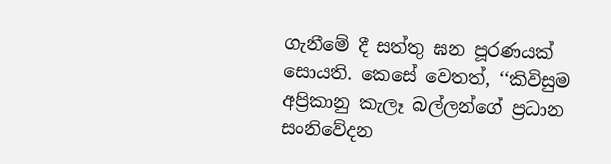ගැනීමේ දී සත්තු ඝන පූරණයක් සොයති. කෙසේ වෙතත්, ‘‘කිවිසුම අප්‍රිකානු කැලෑ බල්ලන්ගේ ප්‍රධාන සංනිවේදන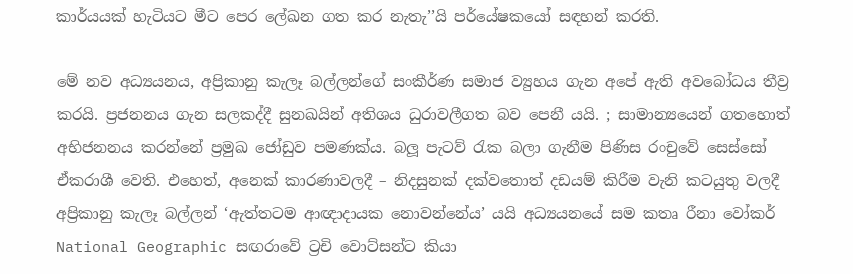කාර්යයක් හැටියට මීට පෙර ලේඛන ගත කර නැතැ’’යි පර්යේෂකයෝ සඳහන් කරති.

මේ නව අධ්‍යයනය, අප්‍රිකානු කැලෑ බල්ලන්ගේ සංකීර්ණ සමාජ ව්‍යුහය ගැන අපේ ඇති අවබෝධය තීව්‍ර කරයි. ප්‍රජනනය ගැන සලකද්දී සුනඛයින් අතිශය ධුරාවලීගත බව පෙනී යයි. ; සාමාන්‍යයෙන් ගතහොත් අභිජනනය කරන්නේ ප්‍රමුඛ ජෝඩුව පමණක්ය. බලූ පැටව් රැක බලා ගැනීම පිණිස රංචුවේ සෙස්සෝ ඒකරාශී වෙති. එහෙත්, අනෙක් කාරණාවලදී – නිදසුනක් දක්වතොත් දඩයම් කිරීම වැනි කටයුතු වලදී අප්‍රිකානු කැලෑ බල්ලන් ‘ඇත්තටම ආඥාදායක නොවන්නේය’ යයි අධ්‍යයනයේ සම කතෘ රීනා වෝකර් National Geographic සඟරාවේ ට්‍රචි වොට්සන්ට කියා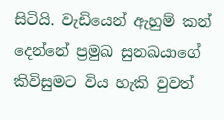සිටියි. වැඩියෙන් ඇහුම් කන් දෙන්නේ ප්‍රමුඛ සුනඛයාගේ කිවිසුමට විය හැකි වුවත්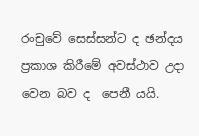රංචුවේ සෙස්සන්ට ද ඡන්දය ප්‍රකාශ කිරීමේ අවස්ථාව උදා වෙන බව ද  පෙනී යයි.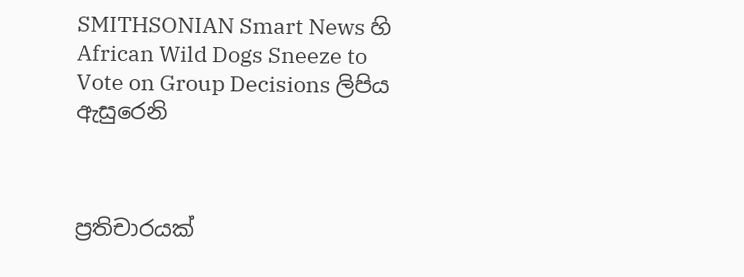SMITHSONIAN Smart News හි African Wild Dogs Sneeze to Vote on Group Decisions ලිපිය ඇසුරෙනි



ප්‍රතිචාරයක්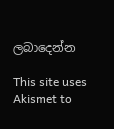ලබාදෙන්න

This site uses Akismet to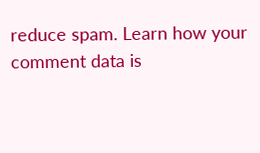reduce spam. Learn how your comment data is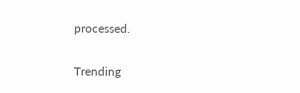processed.

Trending